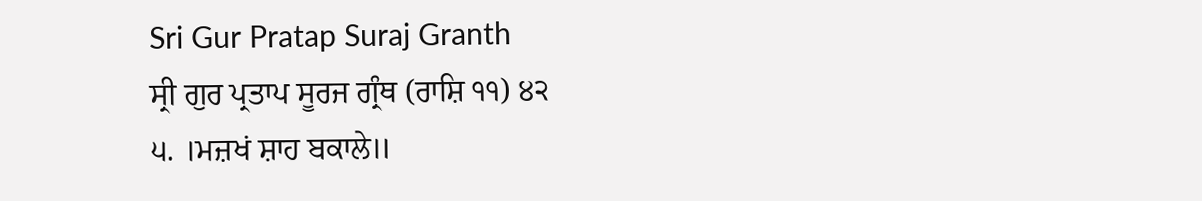Sri Gur Pratap Suraj Granth
ਸ੍ਰੀ ਗੁਰ ਪ੍ਰਤਾਪ ਸੂਰਜ ਗ੍ਰੰਥ (ਰਾਸ਼ਿ ੧੧) ੪੨
੫. ।ਮਜ਼ਖਂ ਸ਼ਾਹ ਬਕਾਲੇ॥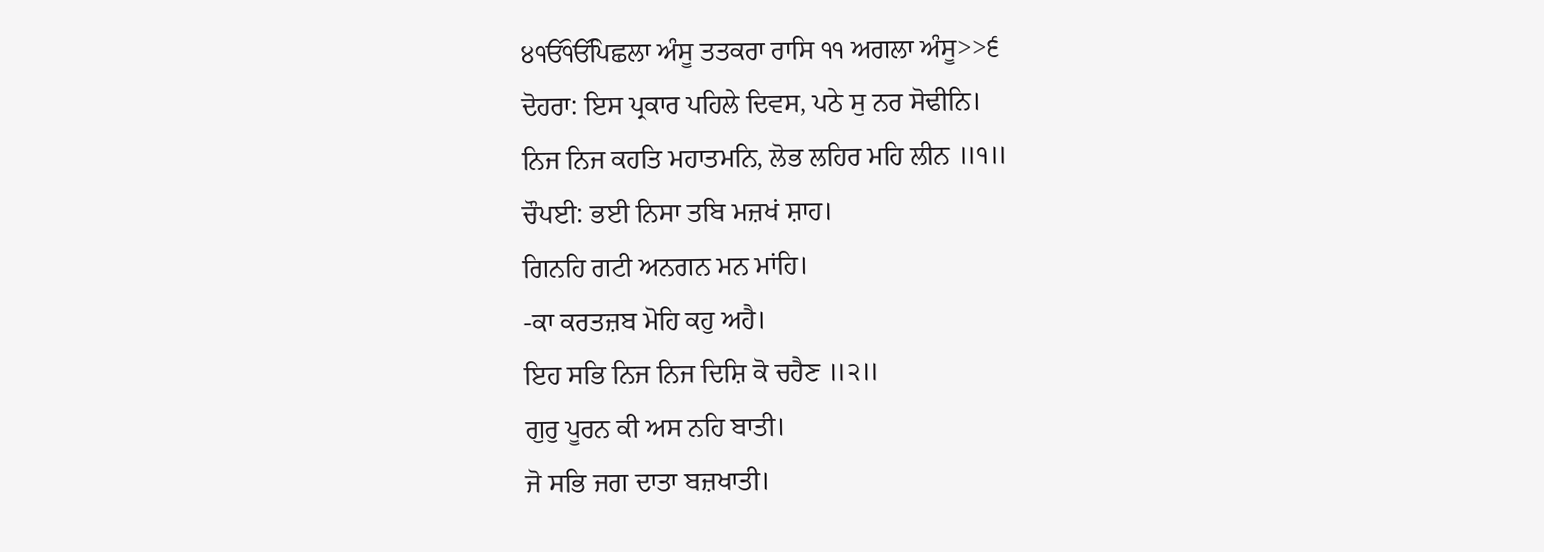੪ੴੴਪਿਛਲਾ ਅੰਸੂ ਤਤਕਰਾ ਰਾਸਿ ੧੧ ਅਗਲਾ ਅੰਸੂ>>੬
ਦੋਹਰਾ: ਇਸ ਪ੍ਰਕਾਰ ਪਹਿਲੇ ਦਿਵਸ, ਪਠੇ ਸੁ ਨਰ ਸੋਢੀਨਿ।
ਨਿਜ ਨਿਜ ਕਹਤਿ ਮਹਾਤਮਨਿ, ਲੋਭ ਲਹਿਰ ਮਹਿ ਲੀਨ ॥੧॥
ਚੌਪਈ: ਭਈ ਨਿਸਾ ਤਬਿ ਮਜ਼ਖਂ ਸ਼ਾਹ।
ਗਿਨਹਿ ਗਟੀ ਅਨਗਨ ਮਨ ਮਾਂਹਿ।
-ਕਾ ਕਰਤਜ਼ਬ ਮੋਹਿ ਕਹੁ ਅਹੈ।
ਇਹ ਸਭਿ ਨਿਜ ਨਿਜ ਦਿਸ਼ਿ ਕੋ ਚਹੈਣ ॥੨॥
ਗੁਰੁ ਪੂਰਨ ਕੀ ਅਸ ਨਹਿ ਬਾਤੀ।
ਜੋ ਸਭਿ ਜਗ ਦਾਤਾ ਬਜ਼ਖਾਤੀ।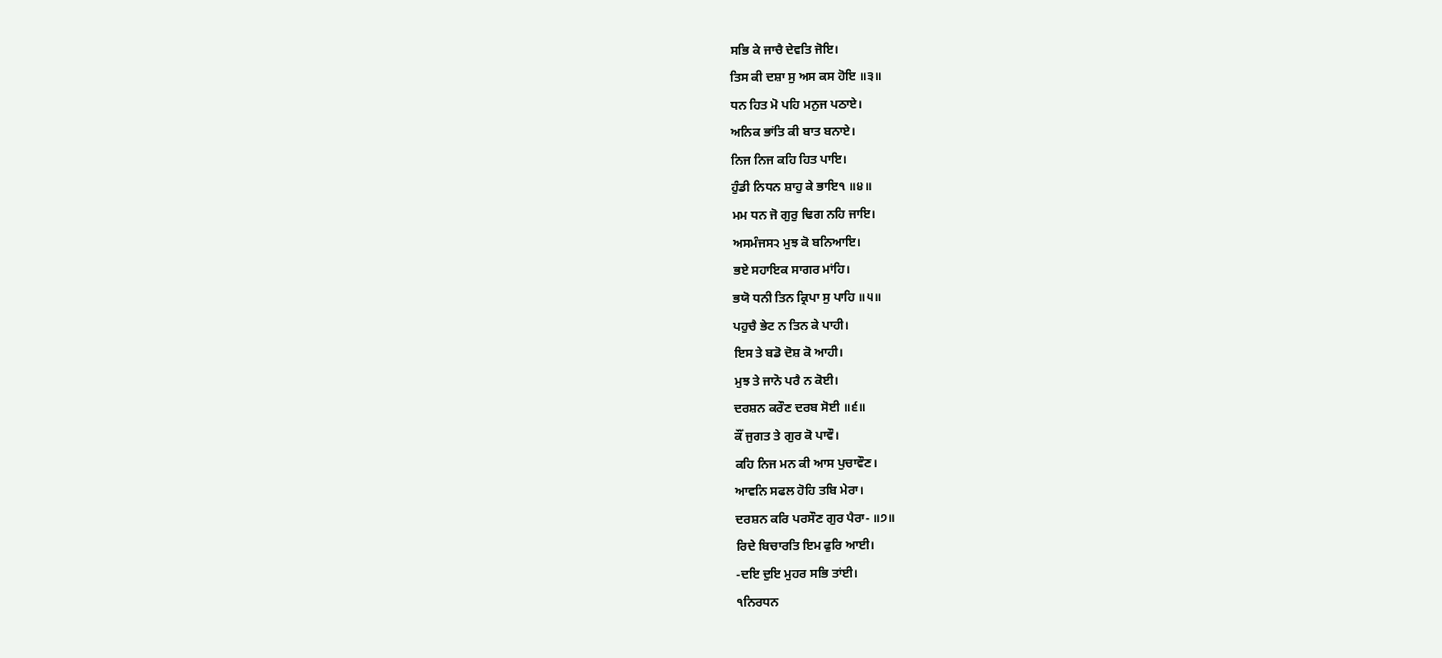ਸਭਿ ਕੇ ਜਾਚੈ ਦੇਵਤਿ ਜੋਇ।
ਤਿਸ ਕੀ ਦਸ਼ਾ ਸੁ ਅਸ ਕਸ ਹੋਇ ॥੩॥
ਧਨ ਹਿਤ ਮੋ ਪਹਿ ਮਨੁਜ ਪਠਾਏ।
ਅਨਿਕ ਭਾਂਤਿ ਕੀ ਬਾਤ ਬਨਾਏ।
ਨਿਜ ਨਿਜ ਕਹਿ ਹਿਤ ਪਾਇ।
ਹੁੰਡੀ ਨਿਧਨ ਸ਼ਾਹੁ ਕੇ ਭਾਇ੧ ॥੪॥
ਮਮ ਧਨ ਜੋ ਗੁਰੁ ਢਿਗ ਨਹਿ ਜਾਇ।
ਅਸਮੰਜਸ੨ ਮੁਝ ਕੋ ਬਨਿਆਇ।
ਭਏ ਸਹਾਇਕ ਸਾਗਰ ਮਾਂਹਿ।
ਭਯੋ ਧਨੀ ਤਿਨ ਕ੍ਰਿਪਾ ਸੁ ਪਾਹਿ ॥੫॥
ਪਹੁਚੈ ਭੇਟ ਨ ਤਿਨ ਕੇ ਪਾਹੀ।
ਇਸ ਤੇ ਬਡੋ ਦੋਸ਼ ਕੋ ਆਹੀ।
ਮੁਝ ਤੇ ਜਾਨੋ ਪਰੈ ਨ ਕੋਈ।
ਦਰਸ਼ਨ ਕਰੌਣ ਦਰਬ ਸੋਈ ॥੬॥
ਕੌਂ ਜੁਗਤ ਤੇ ਗੁਰ ਕੋ ਪਾਵੌ।
ਕਹਿ ਨਿਜ ਮਨ ਕੀ ਆਸ ਪੁਚਾਵੌਣ।
ਆਵਨਿ ਸਫਲ ਹੋਹਿ ਤਬਿ ਮੇਰਾ।
ਦਰਸ਼ਨ ਕਰਿ ਪਰਸੌਣ ਗੁਰ ਪੈਰਾ- ॥੭॥
ਰਿਦੇ ਬਿਚਾਰਤਿ ਇਮ ਫੁਰਿ ਆਈ।
-ਦਇ ਦੁਇ ਮੁਹਰ ਸਭਿ ਤਾਂਈ।
੧ਨਿਰਧਨ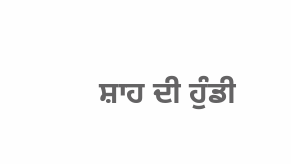ਸ਼ਾਹ ਦੀ ਹੁੰਡੀ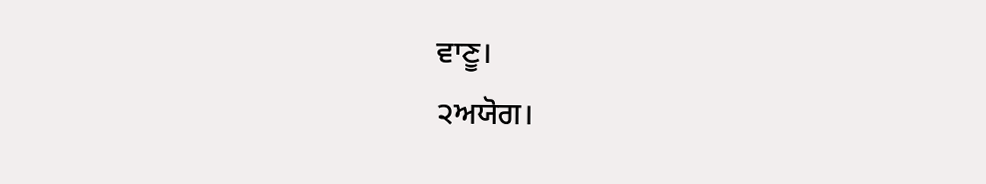ਵਾਣੂ।
੨ਅਯੋਗ।